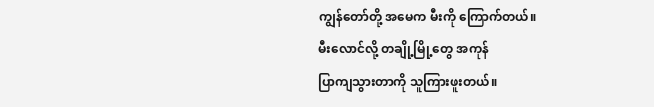ကျွန်တော်တို့ အမေက မီးကို ကြောက်တယ်။
မီးလောင်လို့ တချို့မြို့တွေ အကုန်
ပြာကျသွားတာကို သူကြားဖူးတယ်။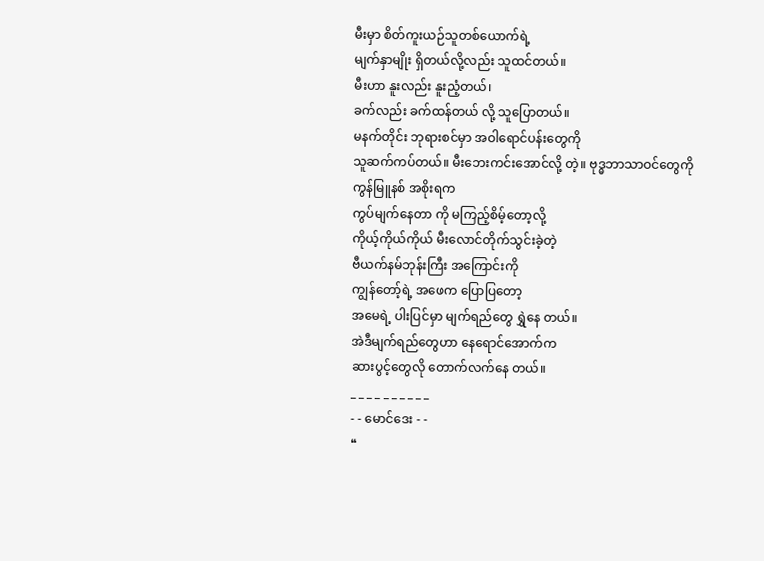မီးမှာ စိတ်ကူးယဉ်သူတစ်ယောက်ရဲ့
မျက်နှာမျိုး ရှိတယ်လို့လည်း သူထင်တယ်။
မီးဟာ နူးလည်း နူးညံ့တယ်၊
ခက်လည်း ခက်ထန်တယ် လို့ သူပြောတယ်။
မနက်တိုင်း ဘုရားစင်မှာ အဝါရောင်ပန်းတွေကို
သူဆက်ကပ်တယ်။ မီးဘေးကင်းအောင်လို့ တဲ့။ ဗုဒ္ဓဘာသာဝင်တွေကို ကွန်မြူနစ် အစိုးရက
ကွပ်မျက်နေတာ ကို မကြည့်စိမ့်တော့လို့
ကိုယ့်ကိုယ်ကိုယ် မီးလောင်တိုက်သွင်းခဲ့တဲ့
ဗီယက်နမ်ဘုန်းကြီး အကြောင်းကို
ကျွန်တော့်ရဲ့ အဖေက ပြောပြတော့
အမေရဲ့ ပါးပြင်မှာ မျက်ရည်တွေ ရွှဲနေ တယ်။
အဲဒီမျက်ရည်တွေဟာ နေရောင်အောက်က
ဆားပွင့်တွေလို တောက်လက်နေ တယ်။
_ _ _ _ _ _ _ _ _ _
- - မောင်ဒေး - -
❝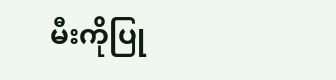မီးကိုပြု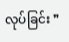လုပ်ခြင်း ❞